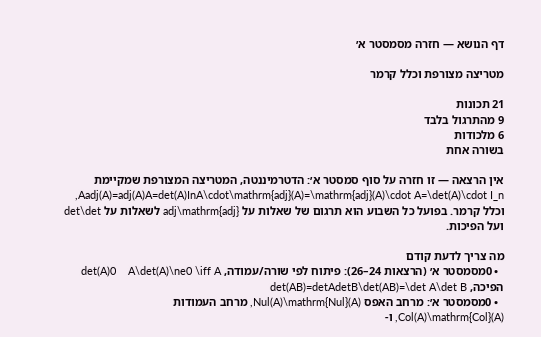דף הנושא — חזרה מסמסטר א׳

מטריצה מצורפת וכלל קרמר

21 תכונות
9 מהתרגול בלבד
6 מלכודות
בשורה אחת

אין הרצאה — זו חזרה על סוף סמסטר א׳: הדטרמיננטה, המטריצה המצורפת שמקיימת Aadj(A)=adj(A)A=det(A)InA\cdot\mathrm{adj}(A)=\mathrm{adj}(A)\cdot A=\det(A)\cdot I_n, וכלל קרמר. בפועל כל השבוע הוא תרגום של שאלות על adj\mathrm{adj} לשאלות על det\det ועל הפיכות.

מה צריך לדעת קודם
  • 0מסמסטר א׳ (הרצאות 24–26): פיתוח לפי שורה/עמודה, det(A)0    A\det(A)\ne0 \iff A הפיכה, det(AB)=detAdetB\det(AB)=\det A\det B
  • 0מסמסטר א׳: מרחב האפס Nul(A)\mathrm{Nul}(A), מרחב העמודות Col(A)\mathrm{Col}(A), ו-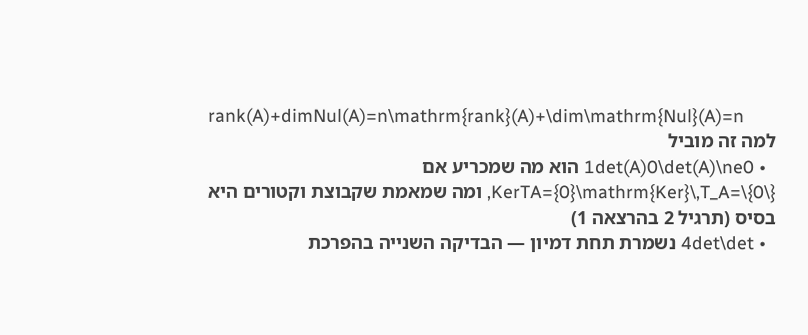rank(A)+dimNul(A)=n\mathrm{rank}(A)+\dim\mathrm{Nul}(A)=n
למה זה מוביל
  • 1det(A)0\det(A)\ne0 הוא מה שמכריע אם KerTA={0}\mathrm{Ker}\,T_A=\{0\}, ומה שמאמת שקבוצת וקטורים היא בסיס (תרגיל 2 בהרצאה 1)
  • 4det\det נשמרת תחת דמיון — הבדיקה השנייה בהפרכת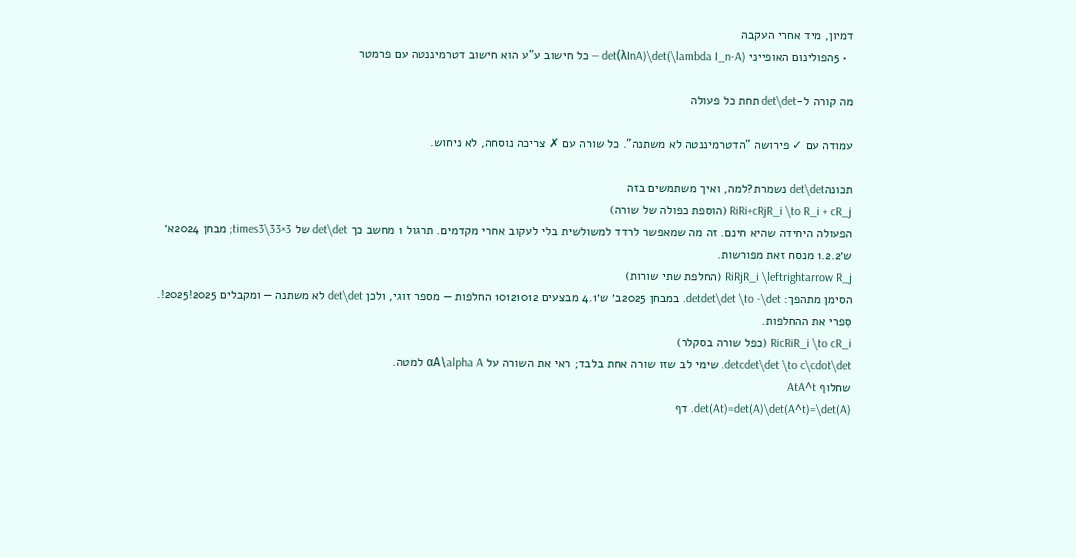דמיון, מיד אחרי העקבה
  • 5הפולינום האופייני det(λInA)\det(\lambda I_n-A) — כל חישוב ע"ע הוא חישוב דטרמיננטה עם פרמטר

מה קורה ל-det\det תחת כל פעולה

עמודה עם ✓ פירושה "הדטרמיננטה לא משתנה". כל שורה עם ✗ צריכה נוסחה, לא ניחוש.

תכונהdet\det נשמרת?למה, ואיך משתמשים בזה
RiRi+cRjR_i \to R_i + cR_j (הוספת כפולה של שורה)
הפעולה היחידה שהיא חינם. זה מה שמאפשר לרדד למשולשית בלי לעקוב אחרי מקדמים. תרגול 1 מחשב כך det\det של 3×33\times3; מבחן 2024א׳ ש׳1.2.2 מנסח זאת מפורשות.
RiRjR_i \leftrightarrow R_j (החלפת שתי שורות)
הסימן מתהפך: detdet\det \to -\det. במבחן 2025ב׳ ש׳4.1 מבצעים 10121012 החלפות — מספר זוגי, ולכן det\det לא משתנה — ומקבלים 2025!2025!. סִפרי את ההחלפות.
RicRiR_i \to cR_i (כפל שורה בסקלר)
detcdet\det \to c\cdot\det. שימי לב שזו שורה אחת בלבד; ראי את השורה על αA\alpha A למטה.
שחלוף AtA^t
det(At)=det(A)\det(A^t)=\det(A). דף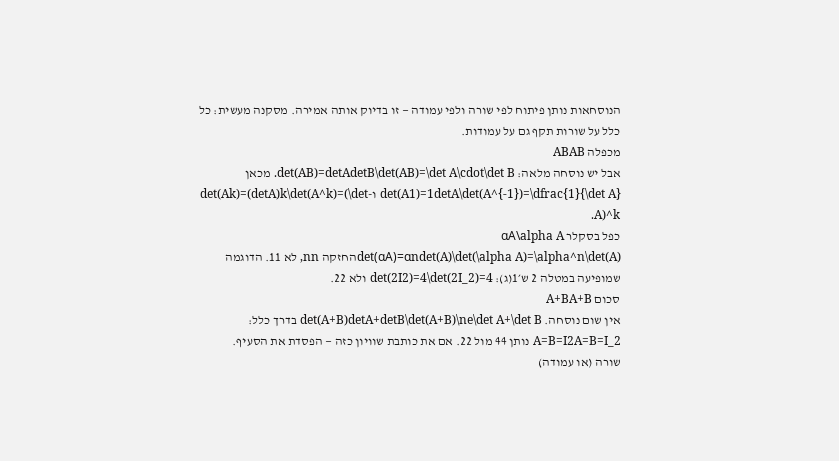הנוסחאות נותן פיתוח לפי שורה ולפי עמודה — זו בדיוק אותה אמירה. מסקנה מעשית: כל כלל על שורות תקף גם על עמודות.
מכפלה ABAB
אבל יש נוסחה מלאה: det(AB)=detAdetB\det(AB)=\det A\cdot\det B. מכאן det(A1)=1detA\det(A^{-1})=\dfrac{1}{\det A} ו-det(Ak)=(detA)k\det(A^k)=(\det A)^k.
כפל בסקלר αA\alpha A
det(αA)=αndet(A)\det(\alpha A)=\alpha^n\det(A)החזקה nn, לא 11. הדוגמה שמופיעה במטלה 2 ש׳1(ג): det(2I2)=4\det(2I_2)=4 ולא 22.
סכום A+BA+B
אין שום נוסחה. det(A+B)detA+detB\det(A+B)\ne\det A+\det B בדרך כלל: A=B=I2A=B=I_2 נותן 44 מול 22. אם את כותבת שוויון כזה — הפסדת את הסעיף.
שורה (או עמודה)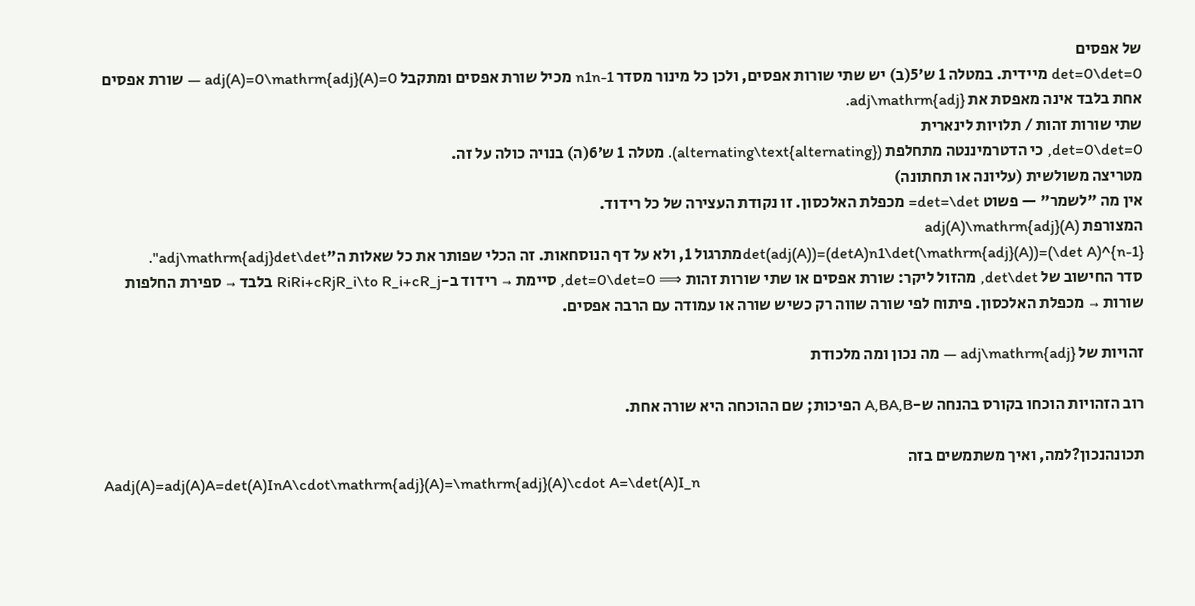של אפסים
det=0\det=0 מיידית. במטלה 1 ש׳5(ב) יש שתי שורות אפסים, ולכן כל מינור מסדר n1n-1 מכיל שורת אפסים ומתקבל adj(A)=0\mathrm{adj}(A)=0 — שורת אפסים אחת בלבד אינה מאפסת את adj\mathrm{adj}.
שתי שורות זהות / תלויות לינארית
det=0\det=0, כי הדטרמיננטה מתחלפת (alternating\text{alternating}). מטלה 1 ש׳6(ה) בנויה כולה על זה.
מטריצה משולשית (עליונה או תחתונה)
אין מה "לשמר" — פשוט det=\det= מכפלת האלכסון. זו נקודת העצירה של כל רידוד.
המצורפת adj(A)\mathrm{adj}(A)
det(adj(A))=(detA)n1\det(\mathrm{adj}(A))=(\det A)^{n-1}מתרגול 1, ולא על דף הנוסחאות. זה הכלי שפותר את כל שאלות ה"adj\mathrm{adj}det\det".
סדר החישוב של det\det, מהזול ליקר: שורת אפסים או שתי שורות זהות ⟹ det=0\det=0, סיימת → רידוד ב-RiRi+cRjR_i\to R_i+cR_j בלבד → ספירת החלפות שורות → מכפלת האלכסון. פיתוח לפי שורה שווה רק כשיש שורה או עמודה עם הרבה אפסים.

זהויות של adj\mathrm{adj} — מה נכון ומה מלכודת

רוב הזהויות הוכחו בקורס בהנחה ש-A,BA,B הפיכות; שם ההוכחה היא שורה אחת.

תכונהנכון?למה, ואיך משתמשים בזה
Aadj(A)=adj(A)A=det(A)InA\cdot\mathrm{adj}(A)=\mathrm{adj}(A)\cdot A=\det(A)I_n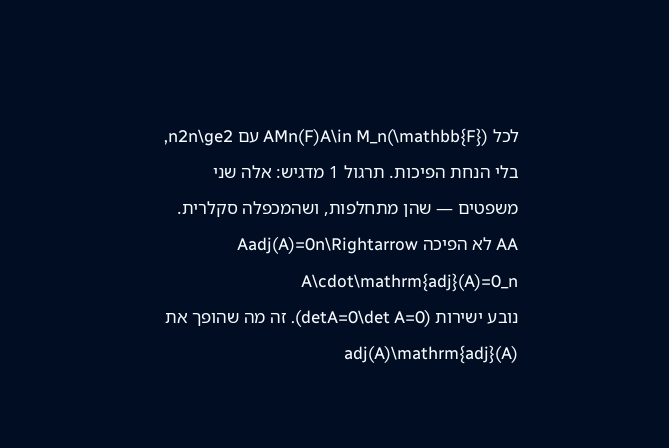לכל AMn(F)A\in M_n(\mathbb{F}) עם n2n\ge2, בלי הנחת הפיכות. תרגול 1 מדגיש: אלה שני משפטים — שהן מתחלפות, ושהמכפלה סקלרית.
AA לא הפיכה Aadj(A)=0n\Rightarrow A\cdot\mathrm{adj}(A)=0_n
נובע ישירות (detA=0\det A=0). זה מה שהופך את adj(A)\mathrm{adj}(A)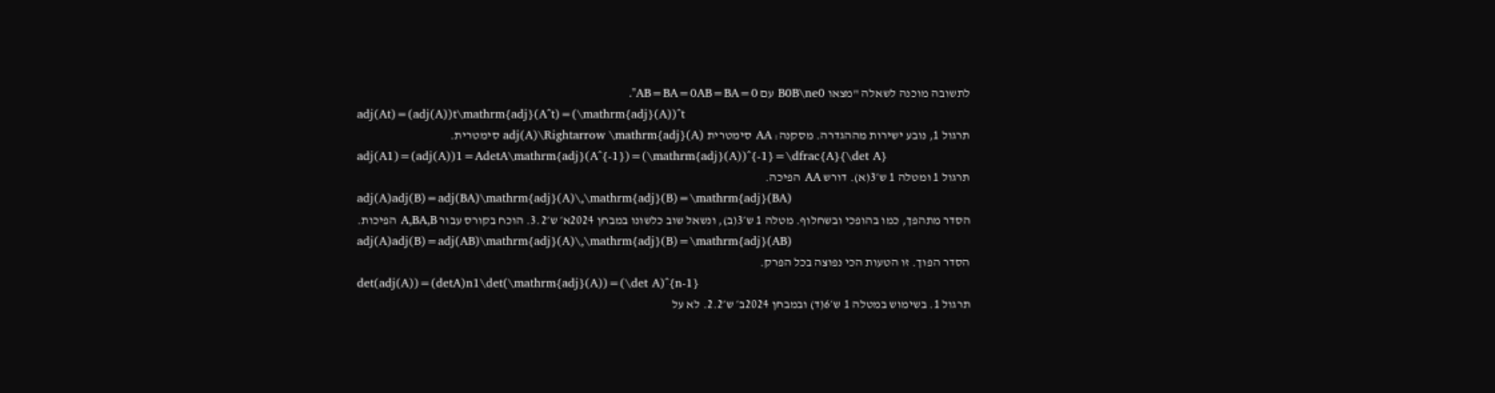לתשובה מוכנה לשאלה "מצאו B0B\ne0 עם AB=BA=0AB=BA=0".
adj(At)=(adj(A))t\mathrm{adj}(A^t)=(\mathrm{adj}(A))^t
תרגול 1, נובע ישירות מההגדרה. מסקנה: AA סימטרית adj(A)\Rightarrow \mathrm{adj}(A) סימטרית.
adj(A1)=(adj(A))1=AdetA\mathrm{adj}(A^{-1})=(\mathrm{adj}(A))^{-1}=\dfrac{A}{\det A}
תרגול 1 ומטלה 1 ש׳3(א). דורש AA הפיכה.
adj(A)adj(B)=adj(BA)\mathrm{adj}(A)\,\mathrm{adj}(B)=\mathrm{adj}(BA)
הסדר מתהפך, כמו בהופכי ובשחלוף. מטלה 1 ש׳3(ב), ונשאל שוב כלשונו במבחן 2024א׳ ש׳3.2. הוכח בקורס עבור A,BA,B הפיכות.
adj(A)adj(B)=adj(AB)\mathrm{adj}(A)\,\mathrm{adj}(B)=\mathrm{adj}(AB)
הסדר הפוך. זו הטעות הכי נפוצה בכל הפרק.
det(adj(A))=(detA)n1\det(\mathrm{adj}(A))=(\det A)^{n-1}
תרגול 1. בשימוש במטלה 1 ש׳6(ד) ובמבחן 2024ב׳ ש׳2.2. לא על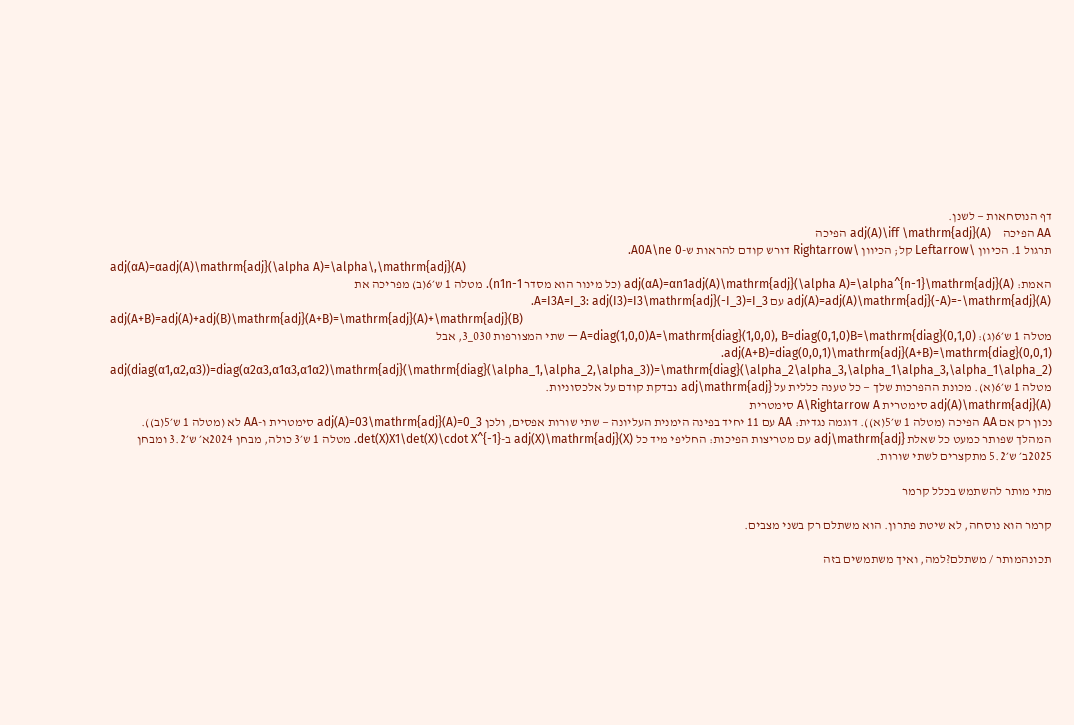דף הנוסחאות — לשנן.
AA הפיכה     adj(A)\iff \mathrm{adj}(A) הפיכה
תרגול 1. הכיוון \Leftarrow קל; הכיוון \Rightarrow דורש קודם להראות ש-A0A\ne 0.
adj(αA)=αadj(A)\mathrm{adj}(\alpha A)=\alpha\,\mathrm{adj}(A)
האמת: adj(αA)=αn1adj(A)\mathrm{adj}(\alpha A)=\alpha^{n-1}\mathrm{adj}(A) (כל מינור הוא מסדר n1n-1). מטלה 1 ש׳6(ב) מפריכה את adj(A)=adj(A)\mathrm{adj}(-A)=-\mathrm{adj}(A) עם A=I3A=I_3: adj(I3)=I3\mathrm{adj}(-I_3)=I_3.
adj(A+B)=adj(A)+adj(B)\mathrm{adj}(A+B)=\mathrm{adj}(A)+\mathrm{adj}(B)
מטלה 1 ש׳6(ג): A=diag(1,0,0)A=\mathrm{diag}(1,0,0), B=diag(0,1,0)B=\mathrm{diag}(0,1,0) — שתי המצורפות 030_3, אבל adj(A+B)=diag(0,0,1)\mathrm{adj}(A+B)=\mathrm{diag}(0,0,1).
adj(diag(α1,α2,α3))=diag(α2α3,α1α3,α1α2)\mathrm{adj}(\mathrm{diag}(\alpha_1,\alpha_2,\alpha_3))=\mathrm{diag}(\alpha_2\alpha_3,\alpha_1\alpha_3,\alpha_1\alpha_2)
מטלה 1 ש׳6(א). מכונת ההפרכות שלך — כל טענה כללית על adj\mathrm{adj} נבדקת קודם על אלכסוניות.
adj(A)\mathrm{adj}(A) סימטרית A\Rightarrow A סימטרית
נכון רק אם AA הפיכה (מטלה 1 ש׳5(א)). דוגמה נגדית: AA עם 11 יחיד בפינה הימנית העליונה — שתי שורות אפסים, ולכן adj(A)=03\mathrm{adj}(A)=0_3 סימטרית ו-AA לא (מטלה 1 ש׳5(ב)).
המהלך שפותר כמעט כל שאלת adj\mathrm{adj} עם מטריצות הפיכות: החליפי מיד כל adj(X)\mathrm{adj}(X) ב-det(X)X1\det(X)\cdot X^{-1}. מטלה 1 ש׳3 כולה, מבחן 2024א׳ ש׳3.2 ומבחן 2025ב׳ ש׳5.2 מתקצרים לשתי שורות.

מתי מותר להשתמש בכלל קרמר

קרמר הוא נוסחה, לא שיטת פתרון. הוא משתלם רק בשני מצבים.

תכונהמותר / משתלם?למה, ואיך משתמשים בזה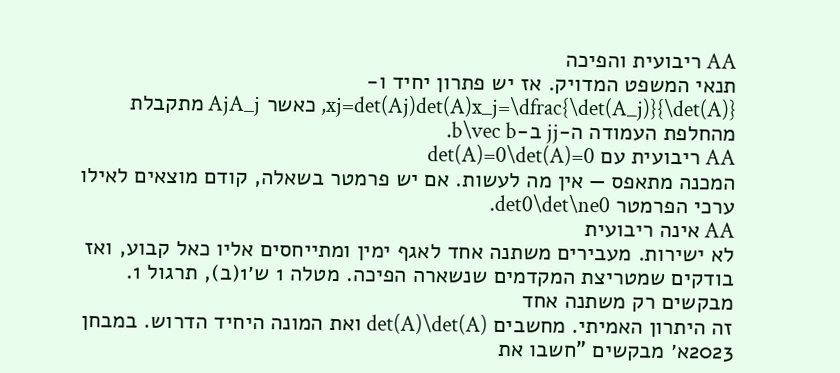AA ריבועית והפיכה
תנאי המשפט המדויק. אז יש פתרון יחיד ו-xj=det(Aj)det(A)x_j=\dfrac{\det(A_j)}{\det(A)}, כאשר AjA_j מתקבלת מהחלפת העמודה ה-jj ב-b\vec b.
AA ריבועית עם det(A)=0\det(A)=0
המכנה מתאפס — אין מה לעשות. אם יש פרמטר בשאלה, קודם מוצאים לאילו ערכי הפרמטר det0\det\ne0.
AA אינה ריבועית
לא ישירות. מעבירים משתנה אחד לאגף ימין ומתייחסים אליו כאל קבוע, ואז בודקים שמטריצת המקדמים שנשארה הפיכה. מטלה 1 ש׳1(ב), תרגול 1.
מבקשים רק משתנה אחד
זה היתרון האמיתי. מחשבים det(A)\det(A) ואת המונה היחיד הדרוש. במבחן 2023א׳ מבקשים "חשבו את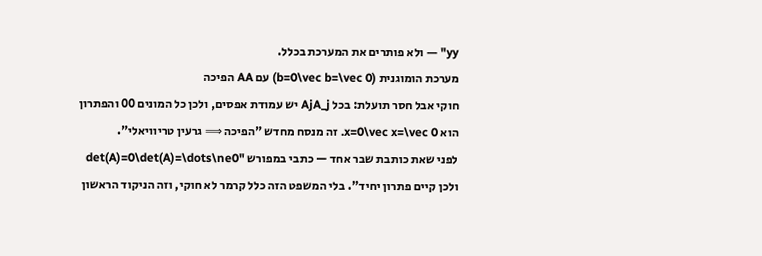yy" — ולא פותרים את המערכת בכלל.
מערכת הומוגנית (b=0\vec b=\vec 0) עם AA הפיכה
חוקי אבל חסר תועלת: בכל AjA_j יש עמודת אפסים, ולכן כל המונים 00 והפתרון הוא x=0\vec x=\vec 0. זה מנסח מחדש "הפיכה ⟹ גרעין טריוויאלי".
לפני שאת כותבת שבר אחד — כתבי במפורש "det(A)=0\det(A)=\dots\ne0 ולכן קיים פתרון יחיד". בלי המשפט הזה כלל קרמר לא חוקי, וזה הניקוד הראשון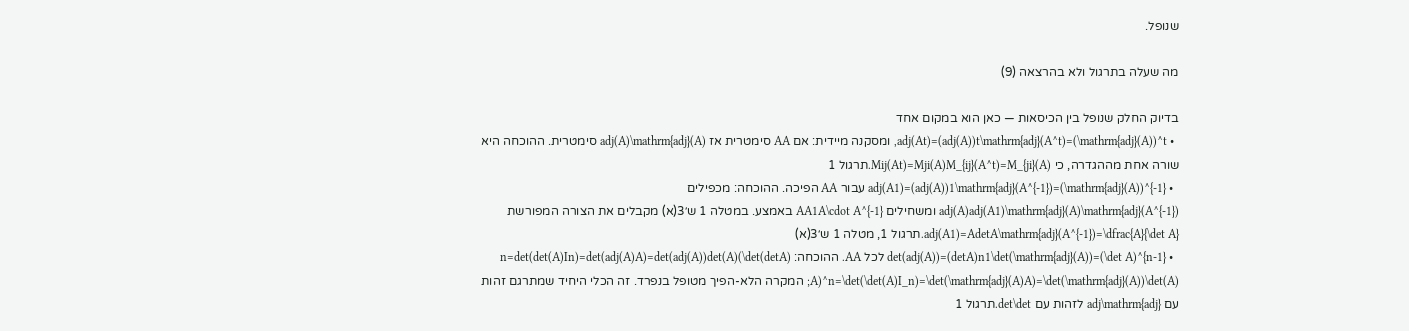שנופל.

מה שעלה בתרגול ולא בהרצאה (9)

בדיוק החלק שנופל בין הכיסאות — כאן הוא במקום אחד
  • adj(At)=(adj(A))t\mathrm{adj}(A^t)=(\mathrm{adj}(A))^t, ומסקנה מיידית: אם AA סימטרית אז adj(A)\mathrm{adj}(A) סימטרית. ההוכחה היא שורה אחת מההגדרה, כי Mij(At)=Mji(A)M_{ij}(A^t)=M_{ji}(A).תרגול 1
  • adj(A1)=(adj(A))1\mathrm{adj}(A^{-1})=(\mathrm{adj}(A))^{-1} עבור AA הפיכה. ההוכחה: מכפילים adj(A)adj(A1)\mathrm{adj}(A)\mathrm{adj}(A^{-1}) ומשחילים AA1A\cdot A^{-1} באמצע. במטלה 1 ש׳3(א) מקבלים את הצורה המפורשת adj(A1)=AdetA\mathrm{adj}(A^{-1})=\dfrac{A}{\det A}.תרגול 1, מטלה 1 ש׳3(א)
  • det(adj(A))=(detA)n1\det(\mathrm{adj}(A))=(\det A)^{n-1} לכל AA. ההוכחה: (detA)n=det(det(A)In)=det(adj(A)A)=det(adj(A))det(A)(\det A)^n=\det(\det(A)I_n)=\det(\mathrm{adj}(A)A)=\det(\mathrm{adj}(A))\det(A); המקרה הלא-הפיך מטופל בנפרד. זה הכלי היחיד שמתרגם זהות עם adj\mathrm{adj} לזהות עם det\det.תרגול 1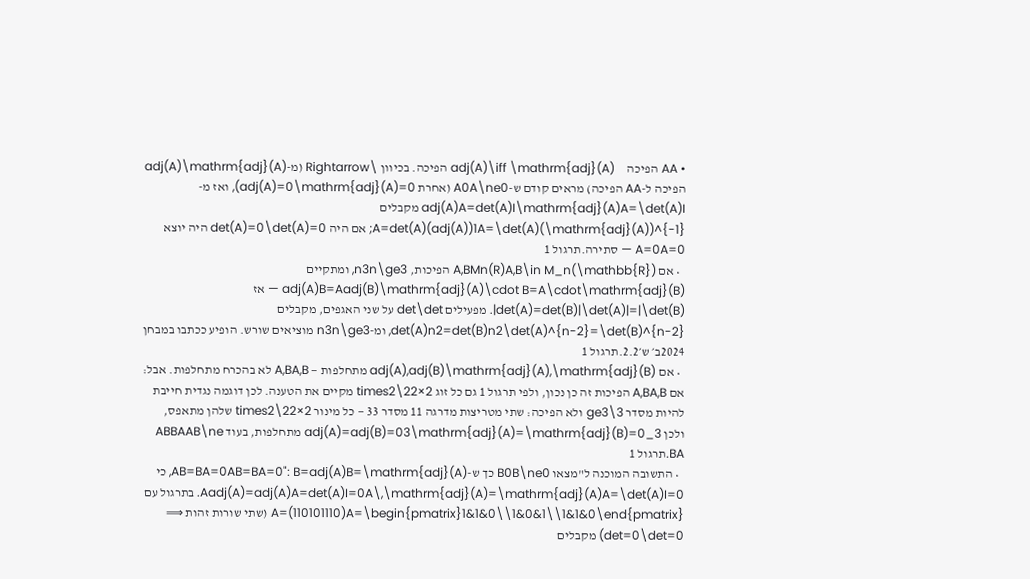• AA הפיכה     adj(A)\iff \mathrm{adj}(A) הפיכה. בכיוון \Rightarrow (מ-adj(A)\mathrm{adj}(A) הפיכה ל-AA הפיכה) מראים קודם ש-A0A\ne0 (אחרת adj(A)=0\mathrm{adj}(A)=0), ואז מ-adj(A)A=det(A)I\mathrm{adj}(A)A=\det(A)I מקבלים A=det(A)(adj(A))1A=\det(A)(\mathrm{adj}(A))^{-1}; אם היה det(A)=0\det(A)=0 היה יוצא A=0A=0 — סתירה.תרגול 1
  • אם A,BMn(R)A,B\in M_n(\mathbb{R}) הפיכות, n3n\ge3, ומתקיים adj(A)B=Aadj(B)\mathrm{adj}(A)\cdot B=A\cdot\mathrm{adj}(B) — אז det(A)=det(B)|\det(A)|=|\det(B)|. מפעילים det\det על שני האגפים, מקבלים det(A)n2=det(B)n2\det(A)^{n-2}=\det(B)^{n-2}, ומ-n3n\ge3 מוציאים שורש. הופיע ככתבו במבחן 2024ב׳ ש׳2.2.תרגול 1
  • אם adj(A),adj(B)\mathrm{adj}(A),\mathrm{adj}(B) מתחלפות — A,BA,B לא בהכרח מתחלפות. אבל: אם A,BA,B הפיכות זה כן נכון, ולפי תרגול 1 גם כל זוג 2×22\times2 מקיים את הטענה. לכן דוגמה נגדית חייבת להיות מסדר 3\ge3 ולא הפיכה: שתי מטריצות מדרגה 11 מסדר 33 — כל מינור 2×22\times2 שלהן מתאפס, ולכן adj(A)=adj(B)=03\mathrm{adj}(A)=\mathrm{adj}(B)=0_3 מתחלפות, בעוד ABBAAB\ne BA.תרגול 1
  • התשובה המוכנה ל"מצאו B0B\ne0 כך ש-AB=BA=0AB=BA=0": B=adj(A)B=\mathrm{adj}(A), כי Aadj(A)=adj(A)A=det(A)I=0A\,\mathrm{adj}(A)=\mathrm{adj}(A)A=\det(A)I=0. בתרגול עם A=(110101110)A=\begin{pmatrix}1&1&0\\1&0&1\\1&1&0\end{pmatrix} (שתי שורות זהות ⟹ det=0\det=0) מקבלים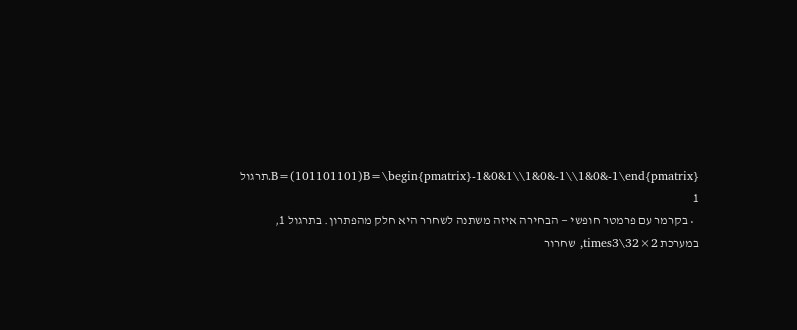B=(101101101)B=\begin{pmatrix}-1&0&1\\1&0&-1\\1&0&-1\end{pmatrix}.תרגול 1
  • בקרמר עם פרמטר חופשי — הבחירה איזה משתנה לשחרר היא חלק מהפתרון. בתרגול 1, במערכת 2×32\times3, שחרור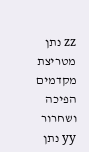zz נתן מטריצת מקדמים הפיכה ושחרור yy נתן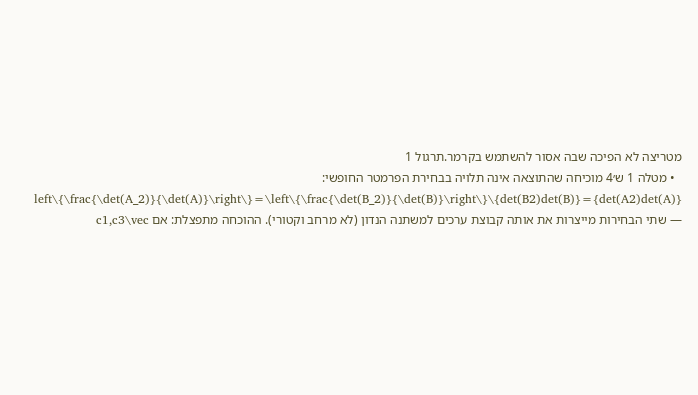מטריצה לא הפיכה שבה אסור להשתמש בקרמר.תרגול 1
  • מטלה 1 ש׳4 מוכיחה שהתוצאה אינה תלויה בבחירת הפרמטר החופשי: {det(A2)det(A)}={det(B2)det(B)}\left\{\frac{\det(A_2)}{\det(A)}\right\}=\left\{\frac{\det(B_2)}{\det(B)}\right\} — שתי הבחירות מייצרות את אותה קבוצת ערכים למשתנה הנדון (לא מרחב וקטורי). ההוכחה מתפצלת: אם c1,c3\vec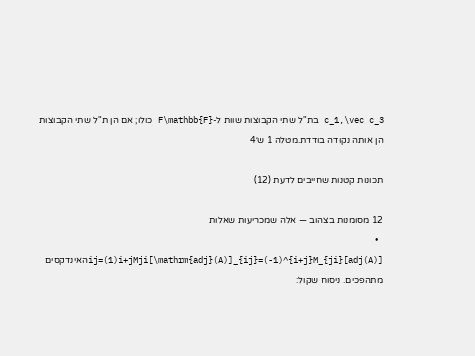c_1,\vec c_3 בת"ל שתי הקבוצות שוות ל-F\mathbb{F} כולו; אם הן ת"ל שתי הקבוצות הן אותה נקודה בודדת.מטלה 1 ש׳4

תכונות קטנות שחייבים לדעת (12)

12 מסומנות בצהוב — אלה שמכריעות שאלות
  • [adj(A)]ij=(1)i+jMji[\mathrm{adj}(A)]_{ij}=(-1)^{i+j}M_{ji}האינדקסים מתהפכים. ניסוח שקול: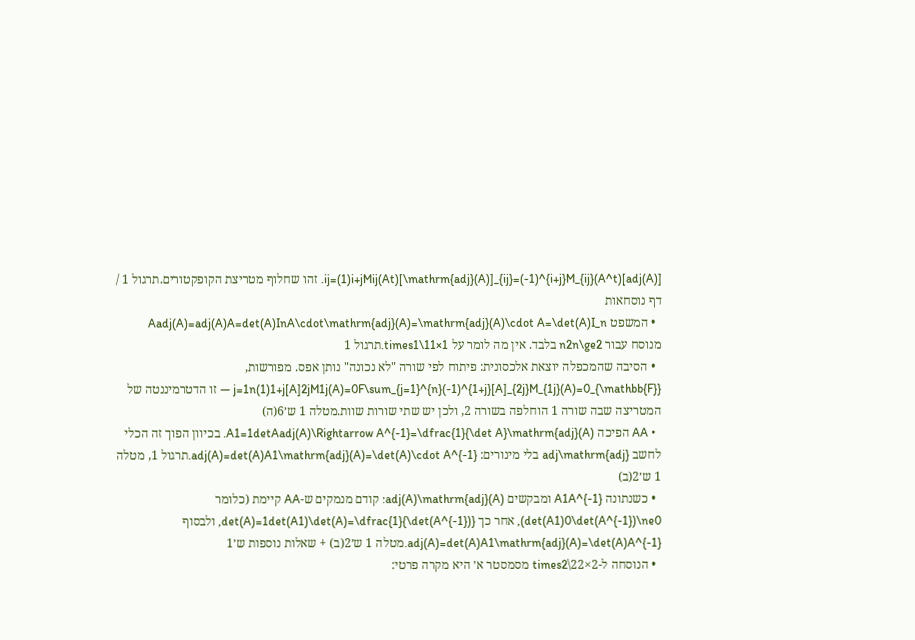[adj(A)]ij=(1)i+jMij(At)[\mathrm{adj}(A)]_{ij}=(-1)^{i+j}M_{ij}(A^t). זהו שחלוף מטריצת הקופקטורים.תרגול 1 / דף נוסחאות
  • המשפט Aadj(A)=adj(A)A=det(A)InA\cdot\mathrm{adj}(A)=\mathrm{adj}(A)\cdot A=\det(A)I_n מנוסח עבור n2n\ge2 בלבד. אין מה לומר על 1×11\times1.תרגול 1
  • הסיבה שהמכפלה יוצאת אלכסונית: פיתוח לפי שורה "לא נכונה" נותן אפס. מפורשות, j=1n(1)1+j[A]2jM1j(A)=0F\sum_{j=1}^{n}(-1)^{1+j}[A]_{2j}M_{1j}(A)=0_{\mathbb{F}} — זו הדטרמיננטה של המטריצה שבה שורה 1 הוחלפה בשורה 2, ולכן יש שתי שורות שוות.מטלה 1 ש׳6(ה)
  • AA הפיכה A1=1detAadj(A)\Rightarrow A^{-1}=\dfrac{1}{\det A}\mathrm{adj}(A). בכיוון הפוך זה הכלי לחשב adj\mathrm{adj} בלי מינורים: adj(A)=det(A)A1\mathrm{adj}(A)=\det(A)\cdot A^{-1}.תרגול 1, מטלה 1 ש׳2(ב)
  • כשנתונה A1A^{-1} ומבקשים adj(A)\mathrm{adj}(A): קודם מנמקים ש-AA קיימת (כלומר det(A1)0\det(A^{-1})\ne0), אחר כך det(A)=1det(A1)\det(A)=\dfrac{1}{\det(A^{-1})}, ולבסוף adj(A)=det(A)A1\mathrm{adj}(A)=\det(A)A^{-1}.מטלה 1 ש׳2(ב) + שאלות נוספות ש׳1
  • הנוסחה ל-2×22\times2 מסמסטר א׳ היא מקרה פרטי: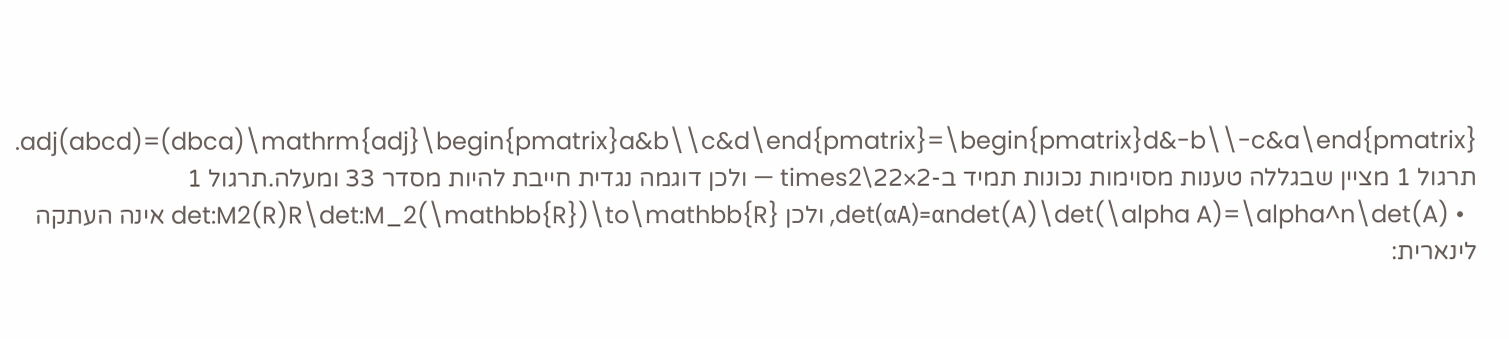adj(abcd)=(dbca)\mathrm{adj}\begin{pmatrix}a&b\\c&d\end{pmatrix}=\begin{pmatrix}d&-b\\-c&a\end{pmatrix}. תרגול 1 מציין שבגללה טענות מסוימות נכונות תמיד ב-2×22\times2 — ולכן דוגמה נגדית חייבת להיות מסדר 33 ומעלה.תרגול 1
  • det(αA)=αndet(A)\det(\alpha A)=\alpha^n\det(A), ולכן det:M2(R)R\det:M_2(\mathbb{R})\to\mathbb{R} אינה העתקה לינארית: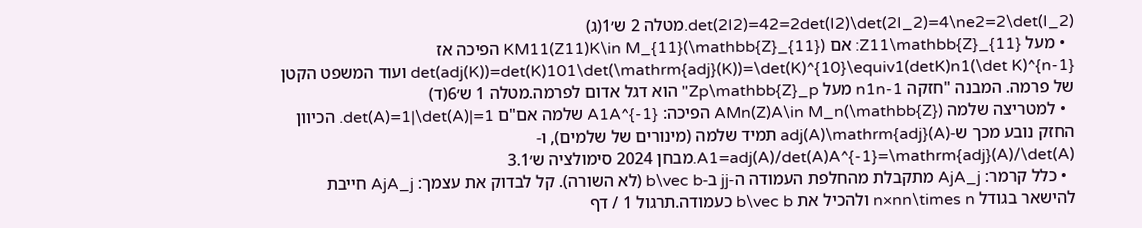det(2I2)=42=2det(I2)\det(2I_2)=4\ne2=2\det(I_2).מטלה 2 ש׳1(ג)
  • מעל Z11\mathbb{Z}_{11}: אם KM11(Z11)K\in M_{11}(\mathbb{Z}_{11}) הפיכה אז det(adj(K))=det(K)101\det(\mathrm{adj}(K))=\det(K)^{10}\equiv1(detK)n1(\det K)^{n-1} ועוד המשפט הקטן של פרמה. המבנה "חזקה n1n-1 מעל Zp\mathbb{Z}_p" הוא דגל אדום לפרמה.מטלה 1 ש׳6(ד)
  • למטריצה שלמה AMn(Z)A\in M_n(\mathbb{Z}) הפיכה: A1A^{-1} שלמה אם"ם det(A)=1|\det(A)|=1. הכיוון החזק נובע מכך ש-adj(A)\mathrm{adj}(A) תמיד שלמה (מינורים של שלמים), ו-A1=adj(A)/det(A)A^{-1}=\mathrm{adj}(A)/\det(A).מבחן 2024 סימולציה ש׳3.1
  • כלל קרמר: AjA_j מתקבלת מהחלפת העמודה ה-jj ב-b\vec b (לא השורה). קל לבדוק את עצמך: AjA_j חייבת להישאר בגודל n×nn\times n ולהכיל את b\vec b כעמודה.תרגול 1 / דף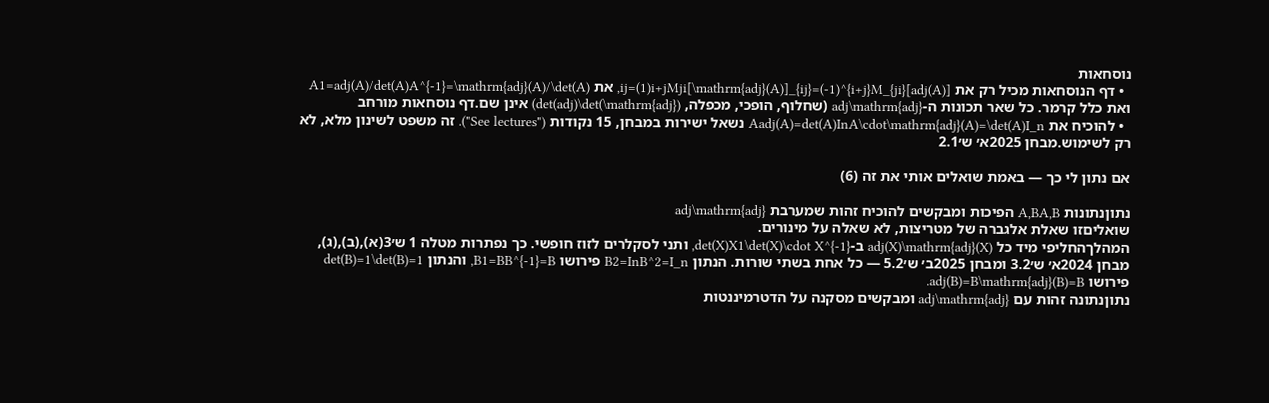נוסחאות
  • דף הנוסחאות מכיל רק את [adj(A)]ij=(1)i+jMji[\mathrm{adj}(A)]_{ij}=(-1)^{i+j}M_{ji}, את A1=adj(A)/det(A)A^{-1}=\mathrm{adj}(A)/\det(A) ואת כלל קרמר. כל שאר תכונות ה-adj\mathrm{adj} (שחלוף, הופכי, מכפלה, det(adj)\det(\mathrm{adj})) אינן שם.דף נוסחאות מורחב
  • להוכיח את Aadj(A)=det(A)InA\cdot\mathrm{adj}(A)=\det(A)I_n נשאל ישירות במבחן, 15 נקודות ("See lectures"). זה משפט לשינון מלא, לא רק לשימוש.מבחן 2025א׳ ש׳2.1

אם נתון לי כך — באמת שואלים אותי את זה (6)

נתוןנתונות A,BA,B הפיכות ומבקשים להוכיח זהות שמערבת adj\mathrm{adj}
שואליםזו שאלת אלגברה של מטריצות, לא שאלה על מינורים.
המהלךהחליפי מיד כל adj(X)\mathrm{adj}(X) ב-det(X)X1\det(X)\cdot X^{-1}, ותני לסקלרים לזוז חופשי. כך נפתרות מטלה 1 ש׳3(א),(ב),(ג), מבחן 2024א׳ ש׳3.2 ומבחן 2025ב׳ ש׳5.2 — כל אחת בשתי שורות. הנתון B2=InB^2=I_n פירושו B1=BB^{-1}=B, והנתון det(B)=1\det(B)=1 פירושו adj(B)=B\mathrm{adj}(B)=B.
נתוןנתונה זהות עם adj\mathrm{adj} ומבקשים מסקנה על הדטרמיננטות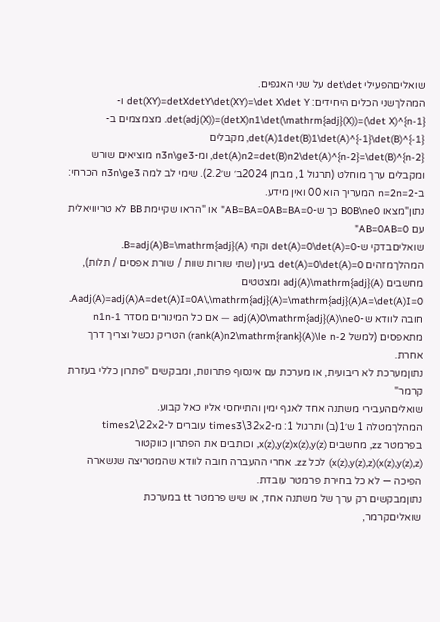שואליםהפעילי det\det על שני האגפים.
המהלךשני הכלים היחידים: det(XY)=detXdetY\det(XY)=\det X\det Y ו-det(adj(X))=(detX)n1\det(\mathrm{adj}(X))=(\det X)^{n-1}. מצמצמים ב-det(A)1det(B)1\det(A)^{-1}\det(B)^{-1}, מקבלים det(A)n2=det(B)n2\det(A)^{n-2}=\det(B)^{n-2}, ומ-n3n\ge3 מוציאים שורש ומקבלים ערך מוחלט (תרגול 1, מבחן 2024ב׳ ש׳2.2). שימי לב למה n3n\ge3 הכרחי: ב-n=2n=2 המעריך הוא 00 ואין מידע.
נתון"מצאו B0B\ne0 כך ש-AB=BA=0AB=BA=0" או "הראו שקיימת BB לא טריוויאלית עם AB=0AB=0"
שואליםבדקי ש-det(A)=0\det(A)=0 וקחי B=adj(A)B=\mathrm{adj}(A).
המהלךמזהים det(A)=0\det(A)=0 בעין (שתי שורות שוות / שורת אפסים / תלות), מחשבים adj(A)\mathrm{adj}(A) ומצטטים Aadj(A)=adj(A)A=det(A)I=0A\,\mathrm{adj}(A)=\mathrm{adj}(A)A=\det(A)I=0. חובה לוודא ש-adj(A)0\mathrm{adj}(A)\ne0 — אם כל המינורים מסדר n1n-1 מתאפסים (למשל rank(A)n2\mathrm{rank}(A)\le n-2) הטריק נכשל וצריך דרך אחרת.
נתוןמערכת לא ריבועית, או מערכת עם אינסוף פתרונות, ומבקשים "פתרון כללי בעזרת קרמר"
שואליםהעבירי משתנה אחד לאגף ימין והתייחסי אליו כאל קבוע.
המהלךמטלה 1 ש׳1(ב) ותרגול 1: מ-2×32\times3 עוברים ל-2×22\times2 בפרמטר zz, מחשבים x(z),y(z)x(z),y(z), וכותבים את הפתרון כווקטור (x(z),y(z),z)(x(z),y(z),z) לכל zz. אחרי ההעברה חובה לוודא שהמטריצה שנשארה הפיכה — לא כל בחירת פרמטר עובדת.
נתוןמבקשים רק ערך של משתנה אחד, או שיש פרמטר tt במערכת
שואליםקרמר,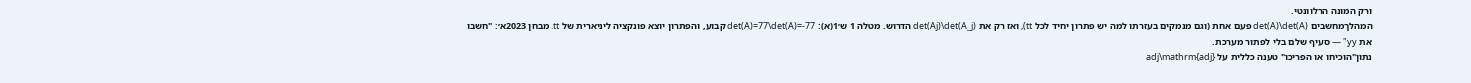ורק המונה הרלוונטי.
המהלךמחשבים det(A)\det(A) פעם אחת (וגם מנמקים בעזרתו למה יש פתרון יחיד לכל tt), ואז רק את det(Aj)\det(A_j) הדרוש. מטלה 1 ש׳1(א): det(A)=77\det(A)=-77 קבוע, והפתרון יוצא פונקציה ליניארית של tt. מבחן 2023א׳: "חשבו את yy" — סעיף שלם בלי לפתור מערכת.
נתון"הוכיחו או הפריכו" טענה כללית על adj\mathrm{adj}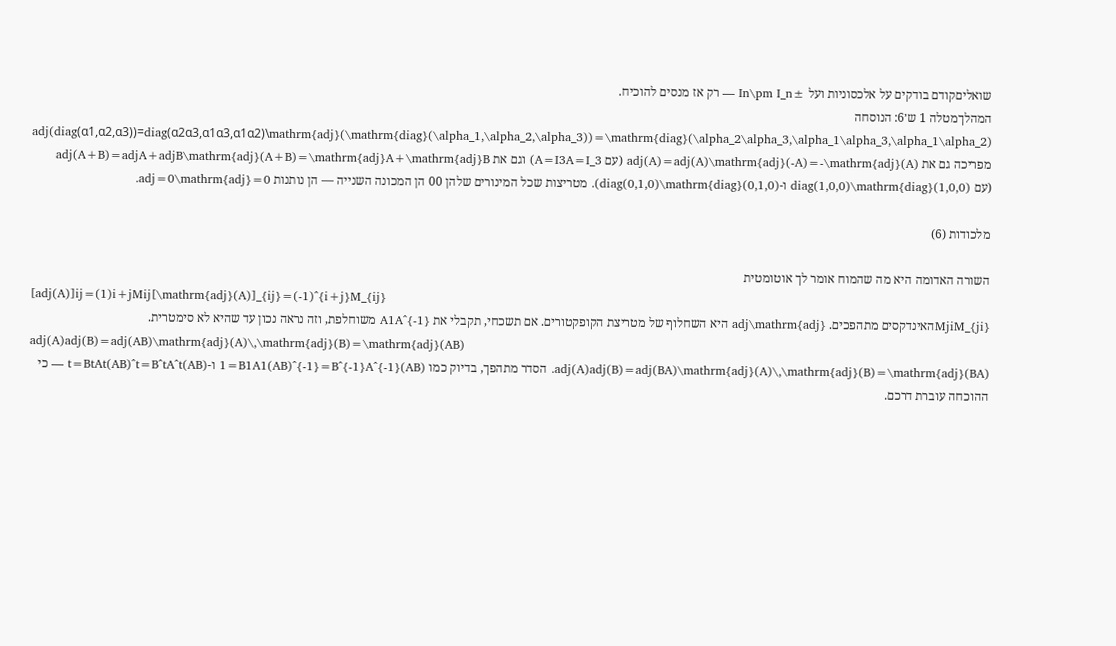שואליםקודם בודקים על אלכסוניות ועל ±In\pm I_n — רק אז מנסים להוכיח.
המהלךמטלה 1 ש׳6: הנוסחה adj(diag(α1,α2,α3))=diag(α2α3,α1α3,α1α2)\mathrm{adj}(\mathrm{diag}(\alpha_1,\alpha_2,\alpha_3))=\mathrm{diag}(\alpha_2\alpha_3,\alpha_1\alpha_3,\alpha_1\alpha_2) מפריכה גם את adj(A)=adj(A)\mathrm{adj}(-A)=-\mathrm{adj}(A) (עם A=I3A=I_3) וגם את adj(A+B)=adjA+adjB\mathrm{adj}(A+B)=\mathrm{adj}A+\mathrm{adj}B (עם diag(1,0,0)\mathrm{diag}(1,0,0) ו-diag(0,1,0)\mathrm{diag}(0,1,0)). מטריצות שכל המינורים שלהן 00 הן המכונה השנייה — הן נותנות adj=0\mathrm{adj}=0.

מלכודות (6)

השורה האדומה היא מה שהמוח אומר לך אוטומטית
[adj(A)]ij=(1)i+jMij[\mathrm{adj}(A)]_{ij}=(-1)^{i+j}M_{ij}
MjiM_{ji}האינדקסים מתהפכים. adj\mathrm{adj} היא השחלוף של מטריצת הקופקטורים. אם תשכחי, תקבלי את A1A^{-1} משוחלפת, וזה נראה נכון עד שהיא לא סימטרית.
adj(A)adj(B)=adj(AB)\mathrm{adj}(A)\,\mathrm{adj}(B)=\mathrm{adj}(AB)
adj(A)adj(B)=adj(BA)\mathrm{adj}(A)\,\mathrm{adj}(B)=\mathrm{adj}(BA). הסדר מתהפך, בדיוק כמו (AB)1=B1A1(AB)^{-1}=B^{-1}A^{-1} ו-(AB)t=BtAt(AB)^t=B^tA^t — כי ההוכחה עוברת דרכם.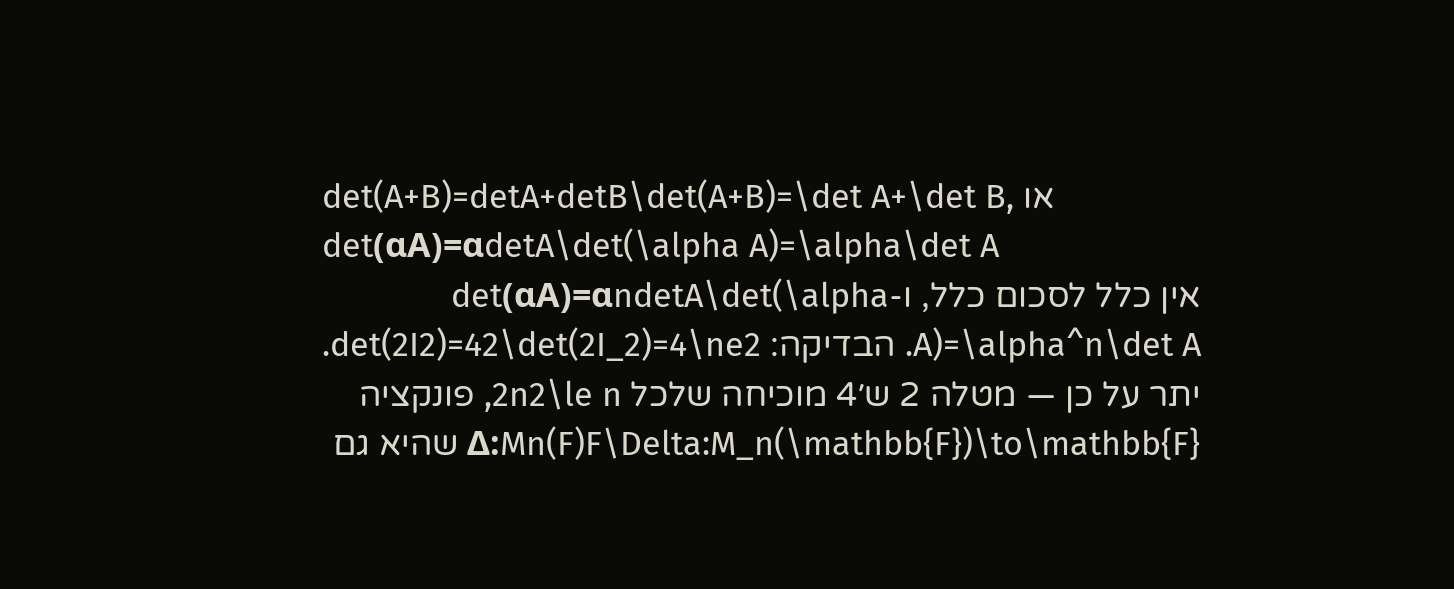det(A+B)=detA+detB\det(A+B)=\det A+\det B, או det(αA)=αdetA\det(\alpha A)=\alpha\det A
אין כלל לסכום כלל, ו-det(αA)=αndetA\det(\alpha A)=\alpha^n\det A. הבדיקה: det(2I2)=42\det(2I_2)=4\ne2. יתר על כן — מטלה 2 ש׳4 מוכיחה שלכל 2n2\le n, פונקציה Δ:Mn(F)F\Delta:M_n(\mathbb{F})\to\mathbb{F} שהיא גם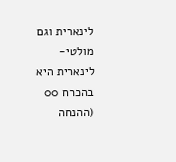לינארית וגם מולטי-לינארית היא בהכרח 00 (ההנחה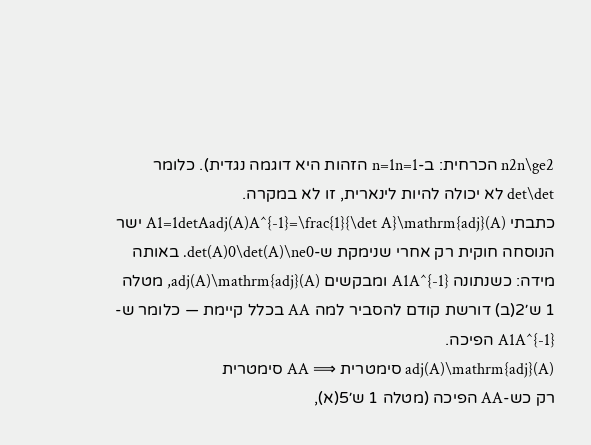n2n\ge2 הכרחית: ב-n=1n=1 הזהות היא דוגמה נגדית). כלומר det\det לא יכולה להיות לינארית, זו לא במקרה.
כתבתי A1=1detAadj(A)A^{-1}=\frac{1}{\det A}\mathrm{adj}(A) ישר
הנוסחה חוקית רק אחרי שנימקת ש-det(A)0\det(A)\ne0. באותה מידה: כשנתונה A1A^{-1} ומבקשים adj(A)\mathrm{adj}(A), מטלה 1 ש׳2(ב) דורשת קודם להסביר למה AA בכלל קיימת — כלומר ש-A1A^{-1} הפיכה.
adj(A)\mathrm{adj}(A) סימטרית ⟹ AA סימטרית
רק כש-AA הפיכה (מטלה 1 ש׳5(א),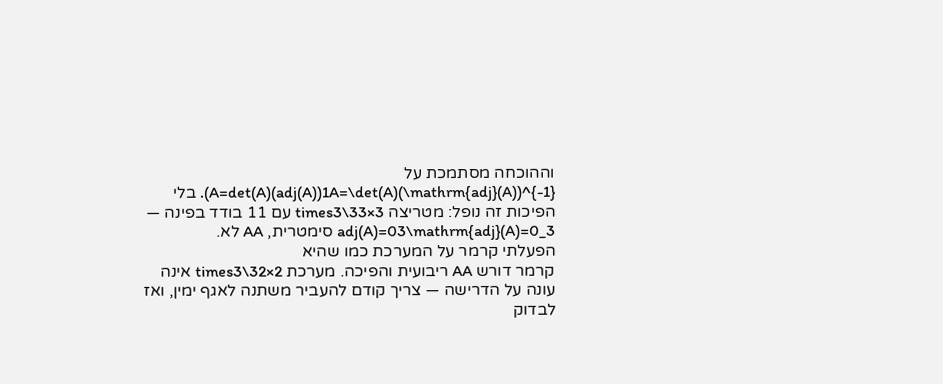וההוכחה מסתמכת על A=det(A)(adj(A))1A=\det(A)(\mathrm{adj}(A))^{-1}). בלי הפיכות זה נופל: מטריצה 3×33\times3 עם 11 בודד בפינה — adj(A)=03\mathrm{adj}(A)=0_3 סימטרית, AA לא.
הפעלתי קרמר על המערכת כמו שהיא
קרמר דורש AA ריבועית והפיכה. מערכת 2×32\times3 אינה עונה על הדרישה — צריך קודם להעביר משתנה לאגף ימין, ואז לבדוק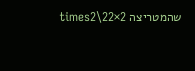שהמטריצה 2×22\times2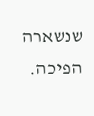שנשארה הפיכה.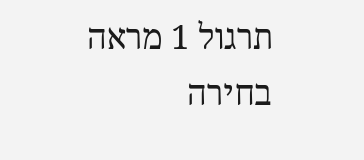תרגול 1 מראה בחירה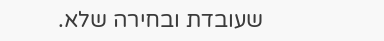שעובדת ובחירה שלא.